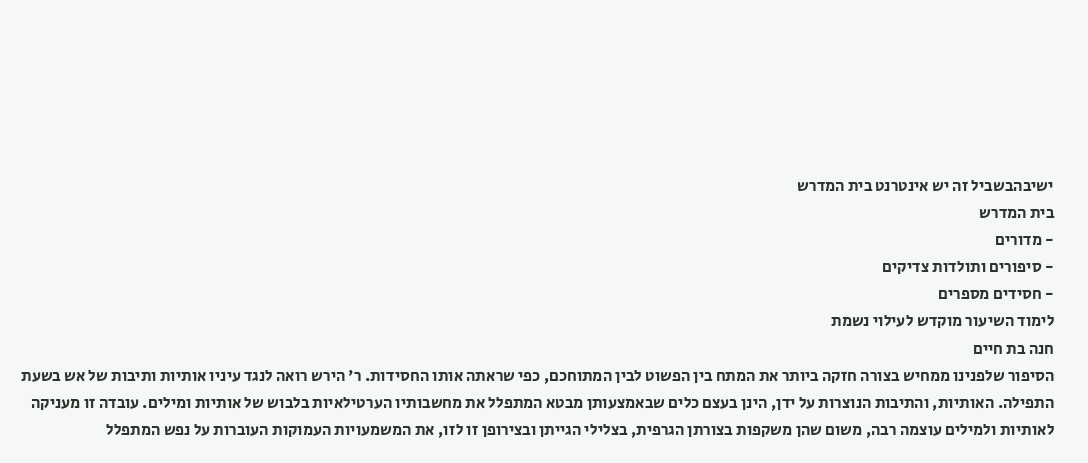ישיבהבשביל זה יש אינטרנט בית המדרש
בית המדרש
- מדורים
- סיפורים ותולדות צדיקים
- חסידים מספרים
לימוד השיעור מוקדש לעילוי נשמת
חנה בת חיים
הסיפור שלפנינו ממחיש בצורה חזקה ביותר את המתח בין הפשוט לבין המתוחכם, כפי שראתה אותו החסידות. ר' הירש רואה לנגד עיניו אותיות ותיבות של אש בשעת התפילה. האותיות, והתיבות הנוצרות על ידן, הינן בעצם כלים שבאמצעותן מבטא המתפלל את מחשבותיו הערטילאיות בלבוש של אותיות ומילים. עובדה זו מעניקה לאותיות ולמילים עוצמה רבה, משום שהן משקפות בצורתן הגרפית, בצלילי הגייתן ובצירופן זו לזו, את המשמעויות העמוקות העוברות על נפש המתפלל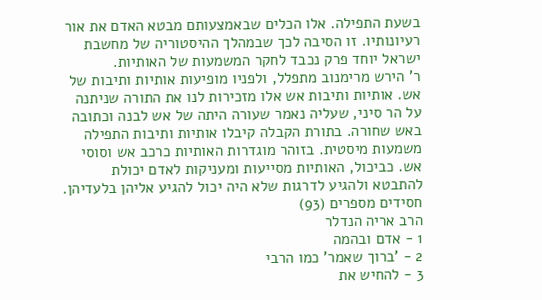בשעת התפילה. אלו הכלים שבאמצעותם מבטא האדם את אור רעיונותיו. זו הסיבה לכך שבמהלך ההיסטוריה של מחשבת ישראל יוחד פרק נכבד לחקר המשמעות של האותיות.
ר' הירש מרימנוב מתפלל, ולפניו מופיעות אותיות ותיבות של אש. אותיות ותיבות אש אלו מזכירות לנו את התורה שניתנה על הר סיני, שעליה נאמר שעורה היתה של אש לבנה וכתובה באש שחורה. בתורת הקבלה קיבלו אותיות ותיבות התפילה משמעות מיסטית. בזוהר מוגדרות האותיות כרכב אש וסוסי אש. כביכול, האותיות מסייעות ומעניקות לאדם יכולת להתבטא ולהגיע לדרגות שלא היה יכול להגיע אליהן בלעדיהן.
חסידים מספרים (93)
הרב אריה הנדלר
1 - אדם ובהמה
2 - 'ברוך שאמר' כמו הרבי
3 - להחיש את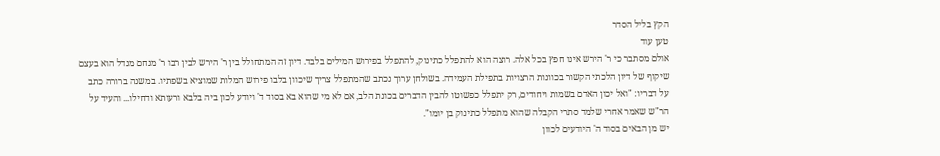הקץ בליל הסדר
טען עוד
אולם מסתבר כי ר' הירש אינו חפץ בכל אלה. רוצה הוא להתפלל כתינוק, להתפלל בפירוש המילים בלבד. דיון זה המתחולל בין ר' הירש לבין רבו ר' מנחם מנדל הוא בעצם שיקוף של דיון הלכתי הקשור בכוונות הרצויות בתפילת העמידה. בשולחן ערוך נכתב שהמתפלל צריך שיכוון בלבו פירוש המלות שמוציא בשפתיו. במשנה ברורה כתב על דבריו: "ואל יכון האדם בשמות ויחודים, רק יתפלל כפשוטו להבין הדברים בכונת הלב, אם לא מי שהוא בא בסוד ד' ויודע לכון ביה בלבא ורעותא ודחילו... והעיד על הר"ש שאמר אחרי שלמד סתרי הקבלה שהוא מתפלל כתינוק בן יומו".
יש מן הבאים בסוד ה' היודעים לכוון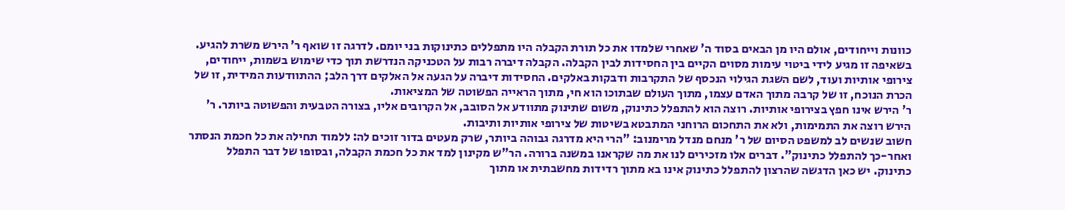כוונות וייחודים, אולם היו מן הבאים בסוד ה' שאחרי שלמדו את כל תורת הקבלה היו מתפללים כתינוקות בני יומם. לדרגה זו שואף ר' הירש משרת להגיע. בשאיפה זו מגיע לידי ביטוי עימות מסוים הקיים בין החסידות לבין הקבלה. הקבלה דיברה רבות על הטכניקה הנדרשת תוך כדי שימוש בשמות, ייחודים, צירופי אותיות ועוד, לשם השגת הגילוי הנכסף של התקרבות ודבקות באלקים. החסידות דיברה על הגעה אל האלקים דרך הלב; ההתוודעות המידית, זו של הכרת הנוכח, זו של קרבה מתוך האדם עצמו, מתוך העולם שבתוכו הוא חי, מתוך הראייה הפשוטה של המציאות.
ר' הירש אינו חפץ בצירופי אותיות. רוצה הוא להתפלל כתינוק, משום שתינוק מתוודע אל הסובב, אל הקרובים אליו, בצורה הטבעית והפשוטה ביותר. ר' הירש רוצה את התמימות, ולא את התחכום הרוחני המתבטא בשיטות של צירופי אותיות ותיבות.
חשוב שנשים לב למשפט הסיום של ר' מנחם מנדל מרימנוב: "הרי היא מדרגה גבוהה ביותר, שרק מעטים בדור זוכים לה: ללמוד תחילה את כל חכמת הנסתר ואחר-כך להתפלל כתינוק". דברים אלו מזכירים לנו את מה שקראנו במשנה ברורה. הר"ש מקינון למד את כל חכמת הקבלה, ובסופו של דבר התפלל כתינוק. יש כאן הדגשה שהרצון להתפלל כתינוק אינו בא מתוך רדידות מחשבתית או מתוך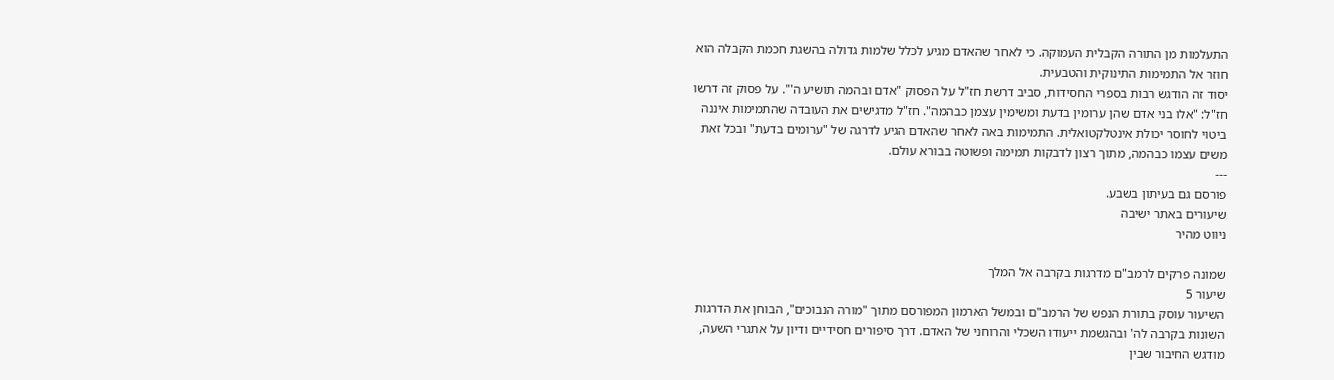התעלמות מן התורה הקבלית העמוקה. כי לאחר שהאדם מגיע לכלל שלמות גדולה בהשגת חכמת הקבלה הוא חוזר אל התמימות התינוקית והטבעית.
יסוד זה הודגש רבות בספרי החסידות, סביב דרשת חז"ל על הפסוק "אדם ובהמה תושיע ה'". על פסוק זה דרשו חז"ל: "אלו בני אדם שהן ערומין בדעת ומשימין עצמן כבהמה". חז"ל מדגישים את העובדה שהתמימות איננה ביטוי לחוסר יכולת אינטלקטואלית. התמימות באה לאחר שהאדם הגיע לדרגה של "ערומים בדעת" ובכל זאת משים עצמו כבהמה, מתוך רצון לדבקות תמימה ופשוטה בבורא עולם.
---
פורסם גם בעיתון בשבע.
שיעורים באתר ישיבה
ניווט מהיר

שמונה פרקים לרמב"ם מדרגות בקרבה אל המלך
שיעור 5
השיעור עוסק בתורת הנפש של הרמב"ם ובמשל הארמון המפורסם מתוך "מורה הנבוכים", הבוחן את הדרגות השונות בקרבה לה' ובהגשמת ייעודו השכלי והרוחני של האדם. דרך סיפורים חסידיים ודיון על אתגרי השעה, מודגש החיבור שבין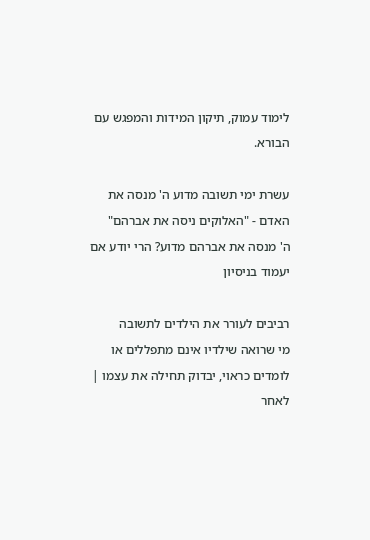לימוד עמוק, תיקון המידות והמפגש עם הבורא.

עשרת ימי תשובה מדוע ה' מנסה את האדם - "האלוקים ניסה את אברהם"
ה' מנסה את אברהם מדוע? הרי יודע אם יעמוד בניסיון

רביבים לעורר את הילדים לתשובה
מי שרואה שילדיו אינם מתפללים או לומדים כראוי, יבדוק תחילה את עצמו | לאחר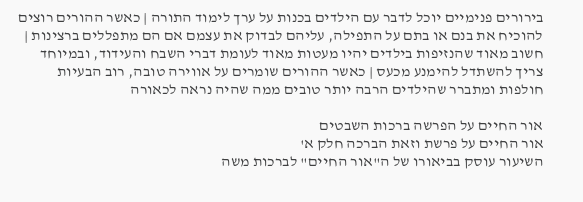בירורים פנימיים יוכל לדבר עם הילדים בכנות על ערך לימוד התורה | כאשר ההורים רוצים להוכיח את בנם או בתם על התפילה, עליהם לבדוק את עצמם אם הם מתפללים ברצינות | חשוב מאוד שהנזיפות בילדים יהיו מעטות מאוד לעומת דברי השבח והעידוד, ובמיוחד צריך להשתדל להימנע מכעס | כאשר ההורים שומרים על אווירה טובה, רוב הבעיות חולפות ומתברר שהילדים הרבה יותר טובים ממה שהיה נראה לכאורה

אור החיים על הפרשה ברכות השבטים
אור החיים על פרשת וזאת הברכה חלק א'
השיעור עוסק בביאורו של ה"אור החיים" לברכות משה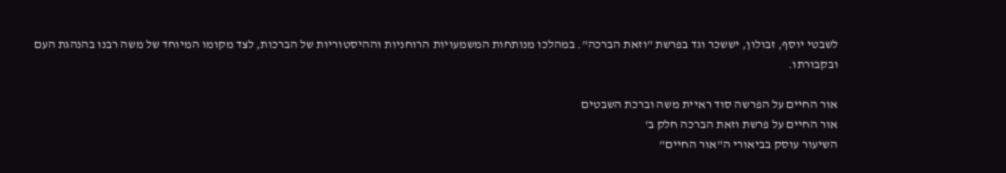לשבטי יוסף, זבולון, יששכר וגד בפרשת "וזאת הברכה". במהלכו מנותחות המשמעויות הרוחניות וההיסטוריות של הברכות, לצד מקומו המיוחד של משה רבנו בהנהגת העם ובקבורתו.

אור החיים על הפרשה סוד ראיית משה וברכת השבטים
אור החיים על פרשת וזאת הברכה חלק ב'
השיעור עוסק בביאורי ה"אור החיים"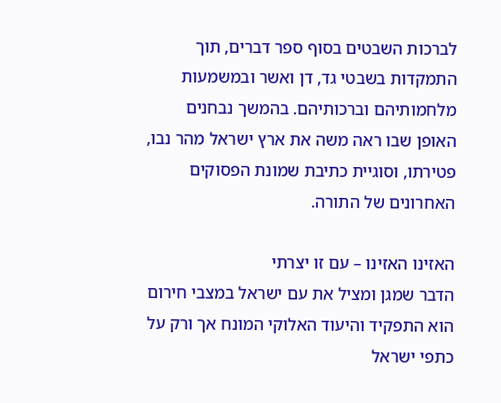לברכות השבטים בסוף ספר דברים, תוך התמקדות בשבטי גד, דן ואשר ובמשמעות מלחמותיהם וברכותיהם. בהמשך נבחנים האופן שבו ראה משה את ארץ ישראל מהר נבו, פטירתו, וסוגיית כתיבת שמונת הפסוקים האחרונים של התורה.

האזינו האזינו – עם זו יצרתי
הדבר שמגן ומציל את עם ישראל במצבי חירום הוא התפקיד והיעוד האלוקי המונח אך ורק על כתפי ישראל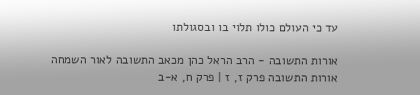עד כי העולם כולו תלוי בו ובסגולתו

אורות התשובה - הרב הראל כהן מכאב התשובה לאור השמחה
אורות התשובה פרק ז, ז | פרק ח, א-ב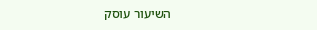השיעור עוסק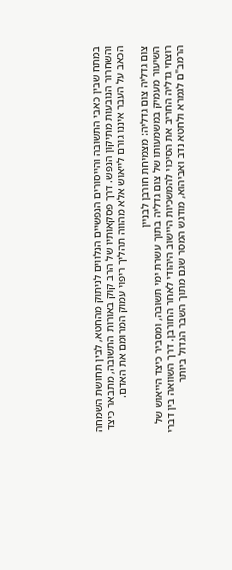במתח שבין כאבי התשובה והייסורים הנפשיים הנלווים לניתוק מהחטא, לבין תחושת השמחה והשחרור הנובעות מתיקון הנפש. דרך פסקאותיו של הרב קוק באורות התשובה, מתבאר כיצד הכאב על העבר איננו גורם לייאוש אלא מהווה תהליך ריפוי עמוק המרומם את האדם.

צום גדליה צום גדליה: מצמיחת חורבן לבניין
השיעור מעמיק במשמעותו של צום גדליה בתוך עשרת ימי תשובה, ומסביר כיצד הייאוש של רוצחי גדליה החריב את הסיכוי להמשכיות היישוב היהודי לאחר החורבן. דרך השוואה בין דברי הרמב"ם לגמרא ולחטא נדב ואביהוא, מודגש המסר שגם מתוך השבר הגדול ביותר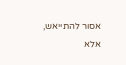אסור להתייאש, אלא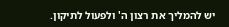יש להמליך את רצון ה' ולפעול לתיקון.